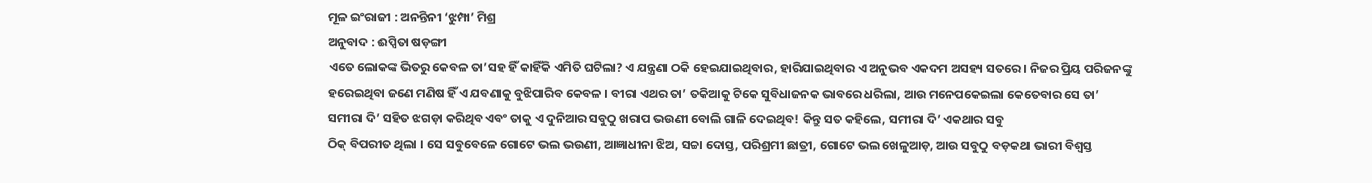ମୂଳ ଇଂରାଜୀ : ଅନନ୍ତିନୀ ‘ଝୁମ୍ପା’ ମିଶ୍ର
ଅନୁବାଦ : ଈପ୍ସିତା ଷଡ଼ଙ୍ଗୀ
ଏତେ ଲୋକଙ୍କ ଭିତରୁ କେବଳ ତା’ସହ ହିଁ କାହିଁକି ଏମିତି ଘଟିଲା? ଏ ଯନ୍ତ୍ରଣା ଠକି ହେଇଯାଇଥିବାର, ହାରିଯାଇଥିବାର ଏ ଅନୁଭବ ଏକଦମ ଅସହ୍ୟ ସତରେ । ନିଜର ପ୍ରିୟ ପରିଜନଙ୍କୁ ହରେଇଥିବା ଜଣେ ମଣିଷ ହିଁ ଏ ଯବଣାକୁ ବୁଝିପାରିବ କେବଳ । ବୀରା ଏଥର ତା’ ତକିଆକୁ ଟିକେ ସୁବିଧାଜନକ ଭାବରେ ଧରିଲା, ଆଉ ମନେପକେଇଲା କେତେବାର ସେ ତା’ ସମୀରା ଦି’ ସହିତ ଝଗଡ଼ା କରିଥିବ ଏବଂ ତାକୁ ଏ ଦୁନିଆର ସବୁଠୁ ଖରାପ ଭଉଣୀ ବୋଲି ଗାଳି ଦେଇଥିବ! କିନ୍ତୁ ସତ କହିଲେ, ସମୀରା ଦି’ ଏକଥାର ସବୁ
ଠିକ୍ ବିପରୀତ ଥିଲା । ସେ ସବୁବେଳେ ଗୋଟେ ଭଲ ଭଉଣୀ, ଆଜ୍ଞାଧୀନା ଝିଅ, ସଚ୍ଚା ଦୋସ୍ତ, ପରିଶ୍ରମୀ ଛାତ୍ରୀ, ଗୋଟେ ଭଲ ଖେଳୁଆଡ଼, ଆଉ ସବୁଠୁ ବଡ଼କଥା ଭାରୀ ବିଶ୍ୱସ୍ତ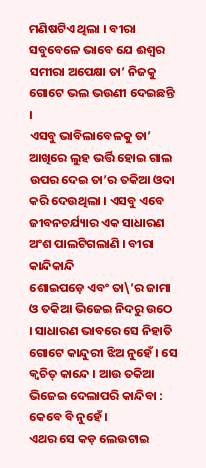ମଣିଷଟିଏ ଥିଲା । ବୀରା ସବୁବେଳେ ଭାବେ ଯେ ଈଶ୍ୱର ସମୀରା ଅପେକ୍ଷା ତା’ ନିଜକୁ ଗୋଟେ ଭଲ ଭଉଣୀ ଦେଇଛନ୍ତି ।
ଏସବୁ ଭାବିଲାବେଳକୁ ତା’ ଆଖିରେ ଲୁହ ଭର୍ତ୍ତି ହୋଇ ଗାଲ ଉପର ଦେଇ ତା’ର ତକିଆ ଓଦା କରି ଦେଉଥିଲା । ଏସବୁ ଏବେ ଜୀବନଚର୍ଯ୍ୟାର ଏକ ସାଧାରଣ ଅଂଶ ପାଲଟିଗଲାଣି । ବୀରା କାନ୍ଦିକାନ୍ଦି
ଶୋଇପଡ଼େ ଏବଂ ତା\’ର ଜାମା ଓ ତକିଆ ଭିଜେଇ ନିଦରୁ ଉଠେ । ସାଧାରଣ ଭାବରେ ସେ ନିହାତି ଗୋଟେ କାନ୍ଦୁରୀ ଝିଅ ନୁହେଁ । ସେ କ୍ୱଚିତ୍ କାନ୍ଦେ । ଆଉ ତକିଆ ଭିଜେଇ ଦେଲାପରି କାନ୍ଦିବା : କେବେ ବି ନୁହେଁ ।
ଏଥର ସେ କଡ଼ ଲେଉଟାଇ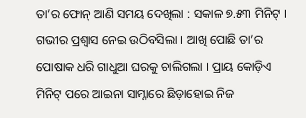ତା’ର ଫୋନ୍ ଆଣି ସମୟ ଦେଖିଲା : ସକାଳ ୭.୫୩ ମିନିଟ୍ । ଗଭୀର ପ୍ରଶ୍ୱାସ ନେଇ ଉଠିବସିଲା । ଆଖି ପୋଛି ତା’ର ପୋଷାକ ଧରି ଗାଧୁଆ ଘରକୁ ଚାଲିଗଲା । ପ୍ରାୟ କୋଡ଼ିଏ ମିନିଟ୍ ପରେ ଆଇନା ସାମ୍ନାରେ ଛିଡ଼ାହୋଇ ନିଜ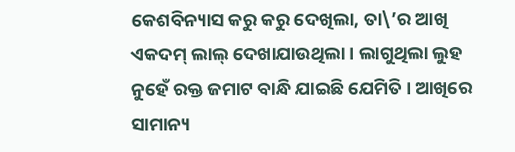କେଶବିନ୍ୟାସ କରୁ କରୁ ଦେଖିଲା, ତା\’ର ଆଖି ଏକଦମ୍ ଲାଲ୍ ଦେଖାଯାଉଥିଲା । ଲାଗୁଥିଲା ଲୁହ ନୁହେଁ ରକ୍ତ ଜମାଟ ବାନ୍ଧି ଯାଇଛି ଯେମିତି । ଆଖିରେ
ସାମାନ୍ୟ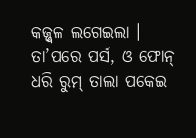କଜ୍ଜ୍ୱଳ ଲଗେଇଲା । ତା’ପରେ ପର୍ସ, ଓ ଫୋନ୍ ଧରି ରୁମ୍ ତାଲା ପକେଇ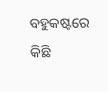ବହୁକଷ୍ଟରେ କିଛି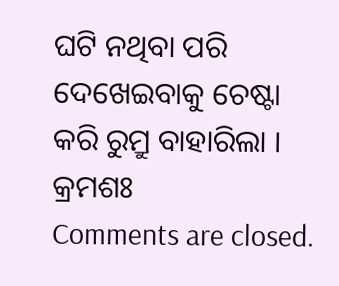ଘଟି ନଥିବା ପରି ଦେଖେଇବାକୁ ଚେଷ୍ଟା କରି ରୁମ୍ରୁ ବାହାରିଲା ।
କ୍ରମଶଃ
Comments are closed.